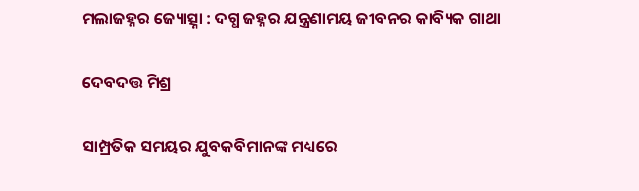ମଲାଜହ୍ନର ଜ୍ୟୋତ୍ସ୍ନା : ଦଗ୍ଧ ଜହ୍ନର ଯନ୍ତ୍ରଣାମୟ ଜୀବନର କାବ୍ୟିକ ଗାଥା

ଦେବଦତ୍ତ ମିଶ୍ର

ସାମ୍ପ୍ରତିକ ସମୟର ଯୁବକବିମାନଙ୍କ ମଧ୍ୟରେ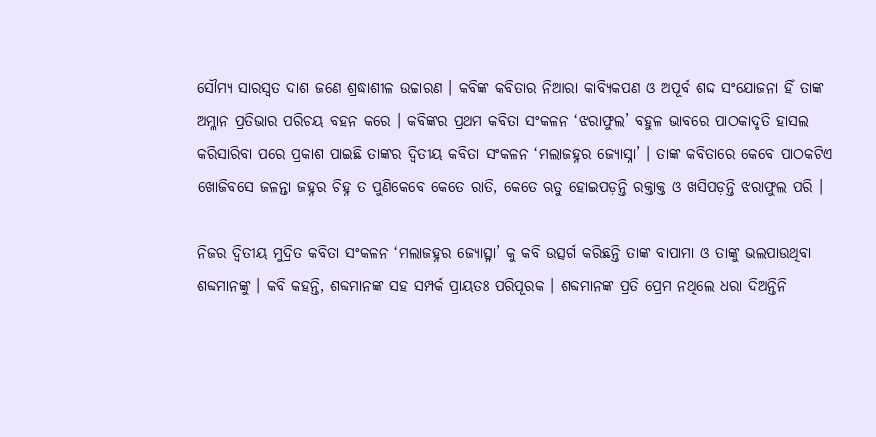ସୌମ୍ୟ ସାରସ୍ଵତ ଦାଶ ଜଣେ ଶ୍ରଦ୍ଧାଶୀଳ ଉଚ୍ଚାରଣ । କବିଙ୍କ କବିତାର ନିଆରା କାବ୍ୟିକପଣ ଓ ଅପୂର୍ବ ଶଦ୍ଦ ସଂଯୋଜନା ହିଁ ତାଙ୍କ ଅମ୍ଳାନ ପ୍ରତିଭାର ପରିଚୟ ବହନ କରେ । କବିଙ୍କର ପ୍ରଥମ କବିତା ସଂକଳନ ‘ଝରାଫୁଲ’ ବହୁଳ ଭାବରେ ପାଠକାଦୃତି ହାସଲ କରିସାରିବା ପରେ ପ୍ରକାଶ ପାଇଛି ତାଙ୍କର ଦ୍ଵିତୀୟ କବିତା ସଂକଳନ ‘ମଲାଜହ୍ନର ଜ୍ୟୋସ୍ନା’ । ତାଙ୍କ କବିତାରେ କେବେ ପାଠକଟିଏ ଖୋଜିବସେ ଜଳନ୍ତା ଜହ୍ନର ଚିହ୍ନ ତ ପୁଣିକେବେ କେତେ ରାତି, କେତେ ଋତୁ ହୋଇପଡ଼ନ୍ତି ରକ୍ତାକ୍ତ ଓ ଖସିପଡ଼ନ୍ତି ଝରାଫୁଲ ପରି ।

ନିଜର ଦ୍ଵିତୀୟ ମୁଦ୍ରିତ କବିତା ସଂକଳନ ‘ମଲାଜହ୍ନର ଜ୍ୟୋତ୍ସ୍ନା’ କୁ କବି ଉତ୍ସର୍ଗ କରିଛନ୍ତି ତାଙ୍କ ବାପାମା ଓ ତାଙ୍କୁ ଭଲପାଉଥିବା ଶବ୍ଦମାନଙ୍କୁ । କବି କହନ୍ତି, ଶବ୍ଦମାନଙ୍କ ସହ ସମ୍ପର୍କ ପ୍ରାୟତଃ ପରିପୂରକ । ଶବ୍ଦମାନଙ୍କ ପ୍ରତି ପ୍ରେମ ନଥିଲେ ଧରା ଦିଅନ୍ତିନି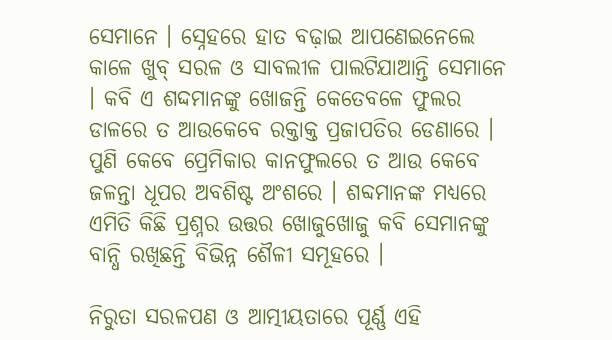ସେମାନେ । ସ୍ନେହରେ ହାତ ବଢ଼ାଇ ଆପଣେଇନେଲେ କାଳେ ଖୁବ୍ ସରଳ ଓ ସାବଲୀଳ ପାଲଟିଯାଆନ୍ତି ସେମାନେ । କବି ଏ ଶଦ୍ଦମାନଙ୍କୁ ଖୋଜନ୍ତି କେତେବଳେ ଫୁଲର ଡାଳରେ ତ ଆଉକେବେ ରକ୍ତାକ୍ତ ପ୍ରଜାପତିର ଡେଣାରେ । ପୁଣି କେବେ ପ୍ରେମିକାର କାନଫୁଲରେ ତ ଆଉ କେବେ ଜଳନ୍ତା ଧୂପର ଅବଶିଷ୍ଟ ଅଂଶରେ । ଶବ୍ଦମାନଙ୍କ ମଧ୍ୟରେ ଏମିତି କିଛି ପ୍ରଶ୍ନର ଉତ୍ତର ଖୋଜୁଖୋଜୁ କବି ସେମାନଙ୍କୁ ବାନ୍ଧି ରଖିଛନ୍ତି ବିଭିନ୍ନ ଶୈଳୀ ସମୂହରେ ।

ନିରୁତା ସରଳପଣ ଓ ଆତ୍ମୀୟତାରେ ପୂର୍ଣ୍ଣ ଏହି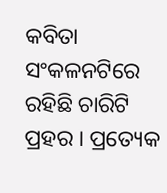କବିତା ସଂକଳନଟିରେ ରହିଛି ଚାରିଟି ପ୍ରହର । ପ୍ରତ୍ୟେକ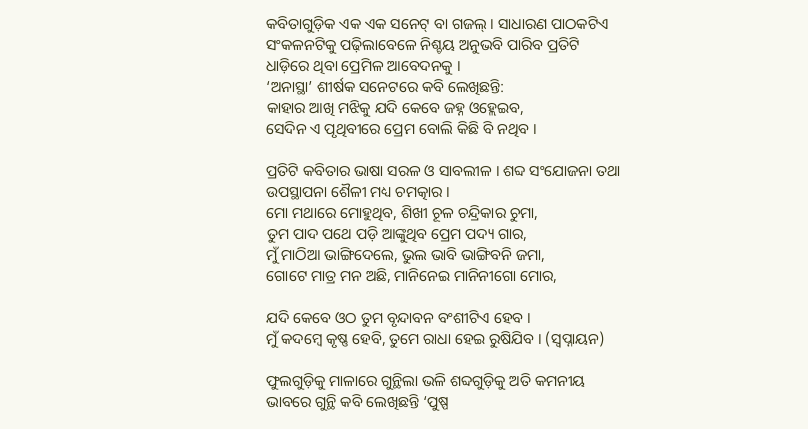କବିତାଗୁଡ଼ିକ ଏକ ଏକ ସନେଟ୍ ବା ଗଜଲ୍ । ସାଧାରଣ ପାଠକଟିଏ ସଂକଳନଟିକୁ ପଢ଼ିଲାବେଳେ ନିଶ୍ଚୟ ଅନୁଭବି ପାରିବ ପ୍ରତିଟି ଧାଡ଼ିରେ ଥିବା ପ୍ରେମିଳ ଆବେଦନକୁ ।
‘ଅନାସ୍ଥା’ ଶୀର୍ଷକ ସନେଟରେ କବି ଲେଖିଛନ୍ତି:
କାହାର ଆଖି ମଝିକୁ ଯଦି କେବେ ଜହ୍ନ ଓହ୍ଲେଇବ,
ସେଦିନ ଏ ପୃଥିବୀରେ ପ୍ରେମ ବୋଲି କିଛି ବି ନଥିବ ।

ପ୍ରତିଟି କବିତାର ଭାଷା ସରଳ ଓ ସାବଲୀଳ । ଶବ୍ଦ ସଂଯୋଜନା ତଥା ଉପସ୍ଥାପନା ଶୈଳୀ ମଧ୍ୟ ଚମତ୍କାର ।
ମୋ ମଥାରେ ମୋହୁଥିବ, ଶିଖୀ ଚୂଳ ଚନ୍ଦ୍ରିକାର ଚୁମା,
ତୁମ ପାଦ ପଥେ ପଡ଼ି ଆଙ୍କୁଥିବ ପ୍ରେମ ପଦ୍ୟ ଗାର,
ମୁଁ ମାଠିଆ ଭାଙ୍ଗିଦେଲେ, ଭୁଲ ଭାବି ଭାଙ୍ଗିବନି ଜମା,
ଗୋଟେ ମାତ୍ର ମନ ଅଛି, ମାନିନେଇ ମାନିନୀଗୋ ମୋର,

ଯଦି କେବେ ଓଠ ତୁମ ବୃନ୍ଦାବନ ବଂଶୀଟିଏ ହେବ ।
ମୁଁ କଦମ୍ବେ କୃଷ୍ଣ ହେବି, ତୁମେ ରାଧା ହେଇ ରୁଷିଯିବ । (ସ୍ଵପ୍ନାୟନ)

ଫୁଲଗୁଡ଼ିକୁ ମାଳାରେ ଗୁନ୍ଥିଲା ଭଳି ଶବ୍ଦଗୁଡ଼ିକୁ ଅତି କମନୀୟ ଭାବରେ ଗୁନ୍ଥି କବି ଲେଖିଛନ୍ତି ‘ପୁଷ୍ପ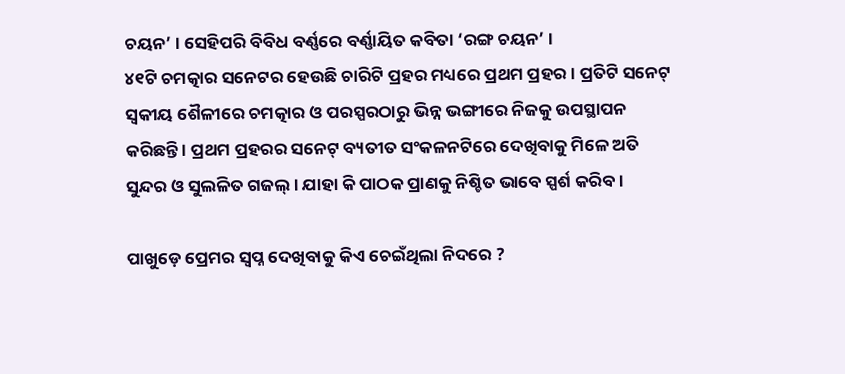ଚୟନ’ । ସେହିପରି ବିବିଧ ବର୍ଣ୍ଣରେ ବର୍ଣ୍ଣାୟିତ କବିତା ‘ରଙ୍ଗ ଚୟନ’ ।
୪୧ଟି ଚମତ୍କାର ସନେଟର ହେଉଛି ଚାରିଟି ପ୍ରହର ମଧ୍ୟରେ ପ୍ରଥମ ପ୍ରହର । ପ୍ରତିଟି ସନେଟ୍ ସ୍ଵକୀୟ ଶୈଳୀରେ ଚମତ୍କାର ଓ ପରସ୍ପରଠାରୁ ଭିନ୍ନ ଭଙ୍ଗୀରେ ନିଜକୁ ଉପସ୍ଥାପନ କରିଛନ୍ତି । ପ୍ରଥମ ପ୍ରହରର ସନେଟ୍ ବ୍ୟତୀତ ସଂକଳନଟିରେ ଦେଖିବାକୁ ମିଳେ ଅତି ସୁନ୍ଦର ଓ ସୁଲଳିତ ଗଜଲ୍ । ଯାହା କି ପାଠକ ପ୍ରାଣକୁ ନିଶ୍ଚିତ ଭାବେ ସ୍ପର୍ଶ କରିବ ।

ପାଖୁଡ଼େ ପ୍ରେମର ସ୍ଵପ୍ନ ଦେଖିବାକୁ କିଏ ଚେଇଁଥିଲା ନିଦରେ ?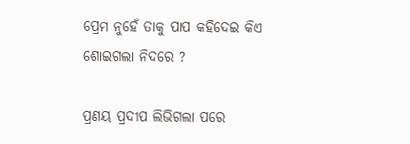ପ୍ରେମ ନୁହେଁ ତାକୁ ପାପ କହିଦେଇ କିଏ ଶୋଇଗଲା ନିଦରେ ?

ପ୍ରଣୟ ପ୍ରଦୀପ ଲିଭିଗଲା ପରେ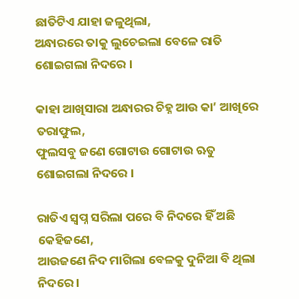ଛାତିଟିଏ ଯାହା ଜଳୁଥିଲା,
ଅନ୍ଧାରରେ ତାକୁ ଲୁଚେଇଲା ବେଳେ ରାତି ଶୋଇଗଲା ନିଦରେ ।

କାହା ଆଖିସାରା ଅନ୍ଧାରର ଚିହ୍ନ ଆଉ କା’ ଆଖିରେ ତରାଫୁଲ,
ଫୁଲସବୁ ଜଣେ ଗୋଟାଉ ଗୋଟାଉ ଋତୁ ଶୋଇଗଲା ନିଦରେ ।

ରାତିଏ ସ୍ଵପ୍ନ ସରିଲା ପରେ ବି ନିଦରେ ହିଁ ଅଛି କେହିଜଣେ,
ଆଉଜଣେ ନିଦ ମାଗିଲା ବେଳକୁ ଦୁନିଆ ବି ଥିଲା ନିଦରେ ।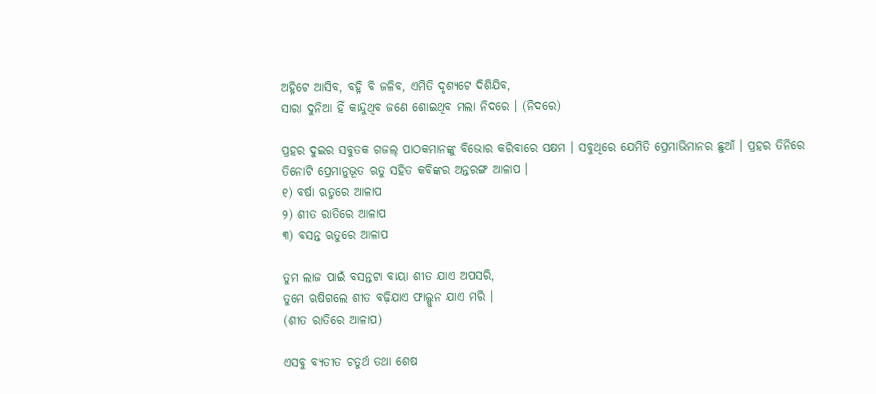ଅହ୍ନିଟେ ଆସିବ, ବହ୍ନି ବି ଜଳିବ, ଏମିତି ଦୃଶ୍ୟଟେ ଦିଶିଯିବ,
ସାରା ଦୁନିଆ ହିଁ କାନ୍ଦୁଥିବ ଜଣେ ଶୋଇଥିବ ମଲା ନିଦରେ । (ନିଦରେ)

ପ୍ରହର ଦୁଇର ସବୁତକ ଗଜଲ୍ ପାଠକମାନଙ୍କୁ ବିଭୋର କରିବାରେ ସକ୍ଷମ । ସବୁଥିରେ ଯେମିତି ପ୍ରେମାଭିମାନର ଛୁଆଁ । ପ୍ରହର ତିନିରେ ତିନୋଟି ପ୍ରେମାନୁଭୂତ ଋତୁ ସହିତ କବିଙ୍କର ଅନ୍ତରଙ୍ଗ ଆଳାପ ।
୧) ବର୍ଷା ଋତୁରେ ଆଳାପ
୨) ଶୀତ ରାତିରେ ଆଳାପ
୩) ବସନ୍ତ ଋତୁରେ ଆଳାପ

ତୁମ ଲାଜ ପାଇଁ ବସନ୍ତଟା ବାୟା ଶୀତ ଯାଏ ଅପସରି,
ତୁମେ ଋଷିଗଲେ ଶୀତ ବଢ଼ିଯାଏ ଫାଲ୍ଗୁନ ଯାଏ ମରି ।
(ଶୀତ ରାତିରେ ଆଳାପ)

ଏସବୁ ବ୍ୟତୀତ ଚତୁର୍ଥ ତଥା ଶେଷ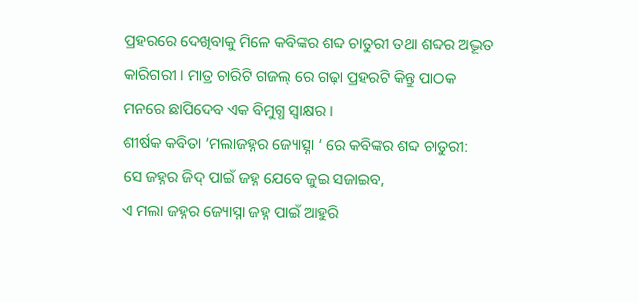ପ୍ରହରରେ ଦେଖିବାକୁ ମିଳେ କବିଙ୍କର ଶବ୍ଦ ଚାତୁରୀ ତଥା ଶବ୍ଦର ଅଦ୍ଭୂତ କାରିଗରୀ । ମାତ୍ର ଚାରିଟି ଗଜଲ୍ ରେ ଗଢ଼ା ପ୍ରହରଟି କିନ୍ତୁ ପାଠକ ମନରେ ଛାପିଦେବ ଏକ ବିମୁଗ୍ଧ ସ୍ୱାକ୍ଷର ।
ଶୀର୍ଷକ କବିତା ‘ମଲାଜହ୍ନର ଜ୍ୟୋତ୍ସ୍ନା ‘ ରେ କବିଙ୍କର ଶବ୍ଦ ଚାତୁରୀ:
ସେ ଜହ୍ନର ଜିଦ୍ ପାଇଁ ଜହ୍ନ ଯେବେ ଜୁଇ ସଜାଇବ,
ଏ ମଲା ଜହ୍ନର ଜ୍ୟୋସ୍ନା ଜହ୍ନ ପାଇଁ ଆହୁରି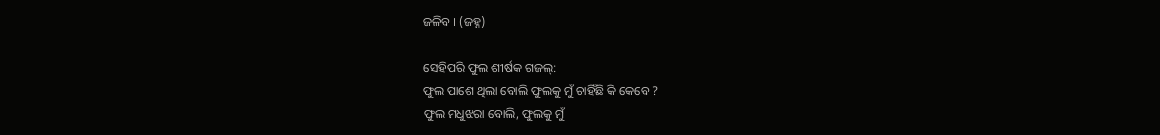ଜଳିବ । (ଜହ୍ନ)

ସେହିପରି ଫୁଲ ଶୀର୍ଷକ ଗଜଲ୍:
ଫୁଲ ପାଶେ ଥିଲା ବୋଲି ଫୁଲକୁ ମୁଁ ଚାହିଁଛି କି କେବେ ?
ଫୁଲ ମଧୁଝରା ବୋଲି, ଫୁଲକୁ ମୁଁ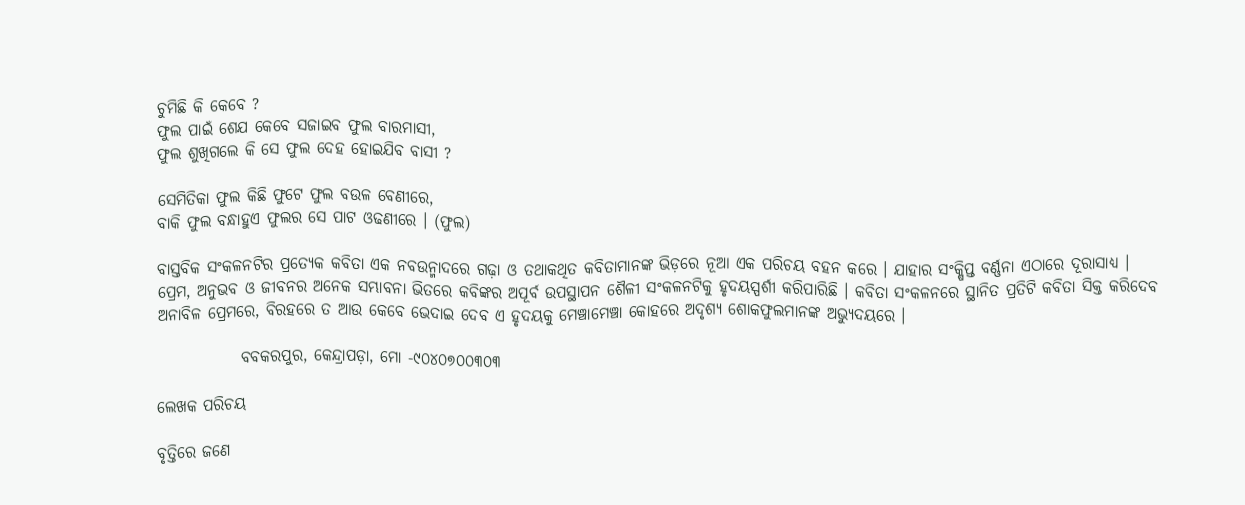ଚୁମିଛି କି କେବେ ?
ଫୁଲ ପାଇଁ ଶେଯ କେବେ ସଜାଇବ ଫୁଲ ବାରମାସୀ,
ଫୁଲ ଶୁଖିଗଲେ କି ସେ ଫୁଲ ଦେହ ହୋଇଯିବ ବାସୀ ?

ସେମିତିକା ଫୁଲ କିଛି ଫୁଟେ ଫୁଲ ବଉଳ ବେଣୀରେ,
ବାକି ଫୁଲ ବନ୍ଧାହୁଏ ଫୁଲର ସେ ପାଟ ଓଢଣୀରେ । (ଫୁଲ)

ବାସ୍ତବିକ ସଂକଳନଟିର ପ୍ରତ୍ୟେକ କବିତା ଏକ ନବଉନ୍ମାଦରେ ଗଢ଼ା ଓ ତଥାକଥିତ କବିତାମାନଙ୍କ ଭିଡ଼ରେ ନୂଆ ଏକ ପରିଚୟ ବହନ କରେ । ଯାହାର ସଂକ୍ଷିପ୍ତ ବର୍ଣ୍ଣନା ଏଠାରେ ଦୂରାସାଧ୍ୟ । ପ୍ରେମ, ଅନୁଭବ ଓ ଜୀବନର ଅନେକ ସମ୍ଭାବନା ଭିତରେ କବିଙ୍କର ଅପୂର୍ବ ଉପସ୍ଥାପନ ଶୈଳୀ ସଂକଳନଟିକୁ ହୃଦୟସ୍ପର୍ଶୀ କରିପାରିଛି । କବିତା ସଂକଳନରେ ସ୍ଥାନିତ ପ୍ରତିଟି କବିତା ସିକ୍ତ କରିଦେବ ଅନାବିଳ ପ୍ରେମରେ, ବିରହରେ ତ ଆଉ କେବେ ଭେଦାଇ ଦେବ ଏ ହୃଦୟକୁ ମେଞ୍ଚାମେଞ୍ଚା କୋହରେ ଅଦୃଶ୍ୟ ଶୋକଫୁଲମାନଙ୍କ ଅଭ୍ୟୁଦୟରେ ।

             ବବକରପୁର, କେନ୍ଦ୍ରାପଡ଼ା, ମୋ -୯୦୪୦୭୦୦୩୦୩

ଲେଖକ ପରିଚୟ

ବୃତ୍ତିରେ ଜଣେ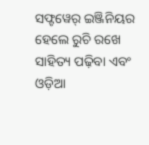ସଫ୍ଟୱେର୍ ଇଞ୍ଜିନିୟର ହେଲେ ରୁଚି ରଖେ ସାହିତ୍ୟ ପଢ଼ିବା ଏବଂ ଓଡ଼ିଆ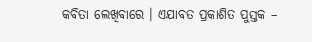କବିତା ଲେଖିବାରେ । ଏଯାବତ ପ୍ରକାଶିତ ପୁସ୍ତକ –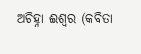ଅଚିହ୍ନା ଈଶ୍ୱର (କବିତା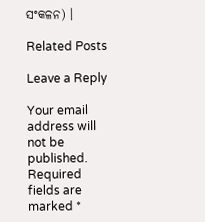ସଂକଳନ) ।

Related Posts

Leave a Reply

Your email address will not be published. Required fields are marked *